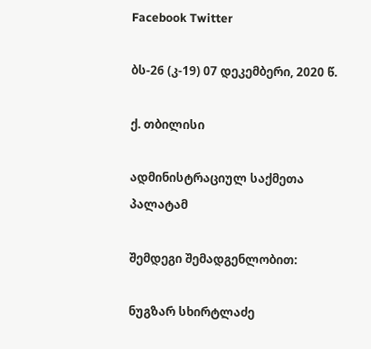Facebook Twitter

ბს-26 (კ-19) 07 დეკემბერი, 2020 წ.

ქ. თბილისი

ადმინისტრაციულ საქმეთა პალატამ

შემდეგი შემადგენლობით:

ნუგზარ სხირტლაძე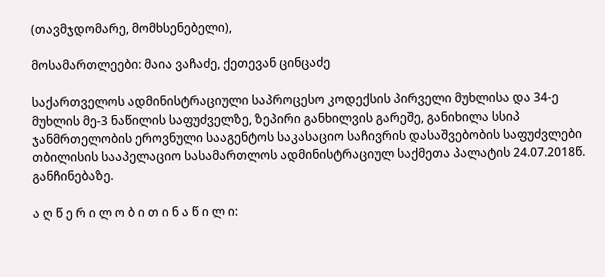(თავმჯდომარე, მომხსენებელი),

მოსამართლეები: მაია ვაჩაძე, ქეთევან ცინცაძე

საქართველოს ადმინისტრაციული საპროცესო კოდექსის პირველი მუხლისა და 34-ე მუხლის მე-3 ნაწილის საფუძველზე, ზეპირი განხილვის გარეშე, განიხილა სსიპ ჯანმრთელობის ეროვნული სააგენტოს საკასაციო საჩივრის დასაშვებობის საფუძვლები თბილისის სააპელაციო სასამართლოს ადმინისტრაციულ საქმეთა პალატის 24.07.2018წ. განჩინებაზე.

ა ღ წ ე რ ი ლ ო ბ ი თ ი ნ ა წ ი ლ ი: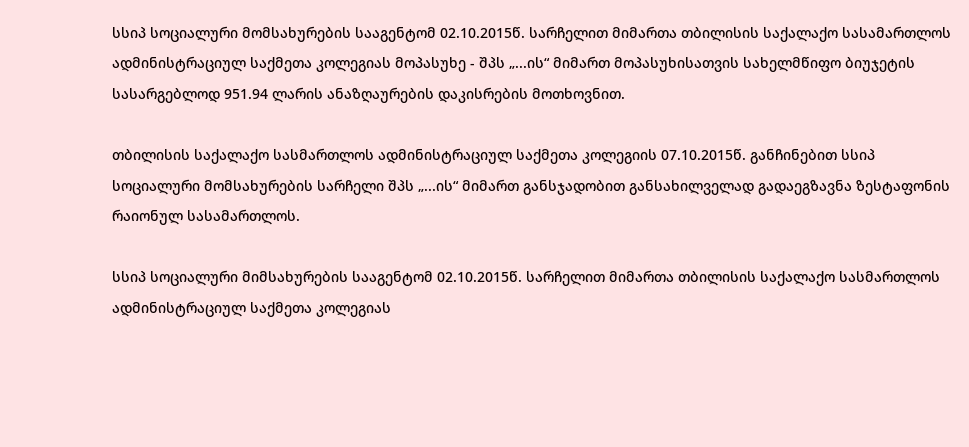სსიპ სოციალური მომსახურების სააგენტომ 02.10.2015წ. სარჩელით მიმართა თბილისის საქალაქო სასამართლოს ადმინისტრაციულ საქმეთა კოლეგიას მოპასუხე - შპს „...ის“ მიმართ მოპასუხისათვის სახელმწიფო ბიუჯეტის სასარგებლოდ 951.94 ლარის ანაზღაურების დაკისრების მოთხოვნით.

თბილისის საქალაქო სასმართლოს ადმინისტრაციულ საქმეთა კოლეგიის 07.10.2015წ. განჩინებით სსიპ სოციალური მომსახურების სარჩელი შპს „...ის“ მიმართ განსჯადობით განსახილველად გადაეგზავნა ზესტაფონის რაიონულ სასამართლოს.

სსიპ სოციალური მიმსახურების სააგენტომ 02.10.2015წ. სარჩელით მიმართა თბილისის საქალაქო სასმართლოს ადმინისტრაციულ საქმეთა კოლეგიას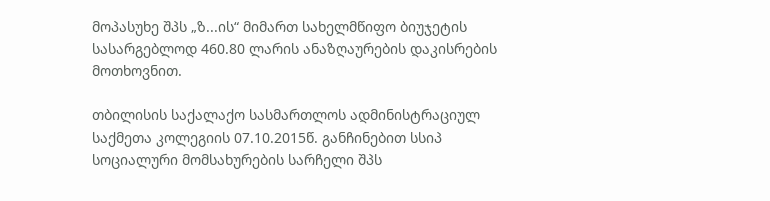მოპასუხე შპს „ზ...ის“ მიმართ სახელმწიფო ბიუჯეტის სასარგებლოდ 460.80 ლარის ანაზღაურების დაკისრების მოთხოვნით.

თბილისის საქალაქო სასმართლოს ადმინისტრაციულ საქმეთა კოლეგიის 07.10.2015წ. განჩინებით სსიპ სოციალური მომსახურების სარჩელი შპს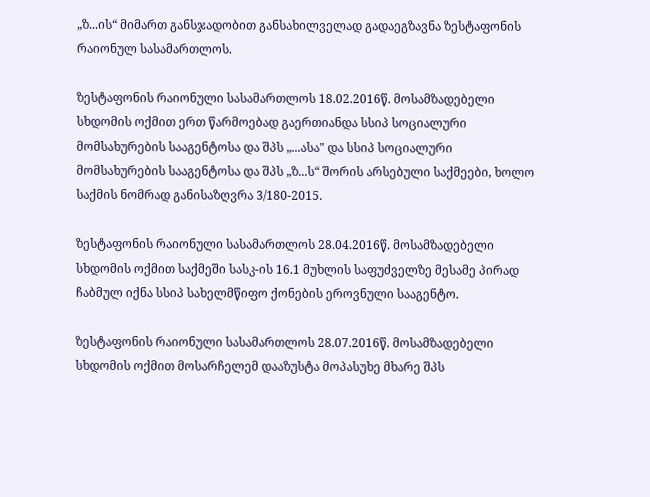„ზ...ის“ მიმართ განსჯადობით განსახილველად გადაეგზავნა ზესტაფონის რაიონულ სასამართლოს.

ზესტაფონის რაიონული სასამართლოს 18.02.2016წ. მოსამზადებელი სხდომის ოქმით ერთ წარმოებად გაერთიანდა სსიპ სოციალური მომსახურების სააგენტოსა და შპს „...ასა" და სსიპ სოციალური მომსახურების სააგენტოსა და შპს „ზ...ს“ შორის არსებული საქმეები, ხოლო საქმის ნომრად განისაზღვრა 3/180-2015.

ზესტაფონის რაიონული სასამართლოს 28.04.2016წ. მოსამზადებელი სხდომის ოქმით საქმეში სასკ-ის 16.1 მუხლის საფუძველზე მესამე პირად ჩაბმულ იქნა სსიპ სახელმწიფო ქონების ეროვნული სააგენტო.

ზესტაფონის რაიონული სასამართლოს 28.07.2016წ. მოსამზადებელი სხდომის ოქმით მოსარჩელემ დააზუსტა მოპასუხე მხარე შპს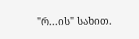"რ...ის" სახით.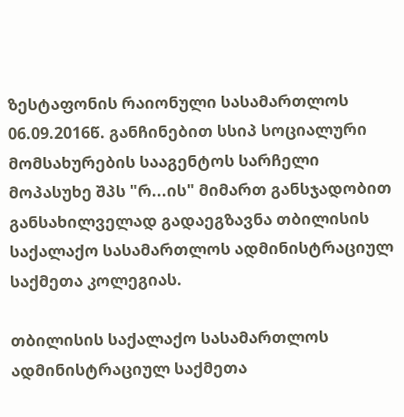ზესტაფონის რაიონული სასამართლოს 06.09.2016წ. განჩინებით სსიპ სოციალური მომსახურების სააგენტოს სარჩელი მოპასუხე შპს "რ...ის" მიმართ განსჯადობით განსახილველად გადაეგზავნა თბილისის საქალაქო სასამართლოს ადმინისტრაციულ საქმეთა კოლეგიას.

თბილისის საქალაქო სასამართლოს ადმინისტრაციულ საქმეთა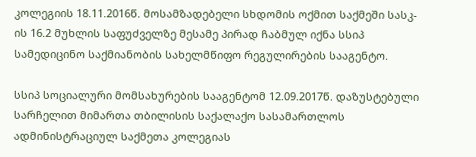კოლეგიის 18.11.2016წ. მოსამზადებელი სხდომის ოქმით საქმეში სასკ-ის 16.2 მუხლის საფუძველზე მესამე პირად ჩაბმულ იქნა სსიპ სამედიცინო საქმიანობის სახელმწიფო რეგულირების სააგენტო.

სსიპ სოციალური მომსახურების სააგენტომ 12.09.2017წ. დაზუსტებული სარჩელით მიმართა თბილისის საქალაქო სასამართლოს ადმინისტრაციულ საქმეთა კოლეგიას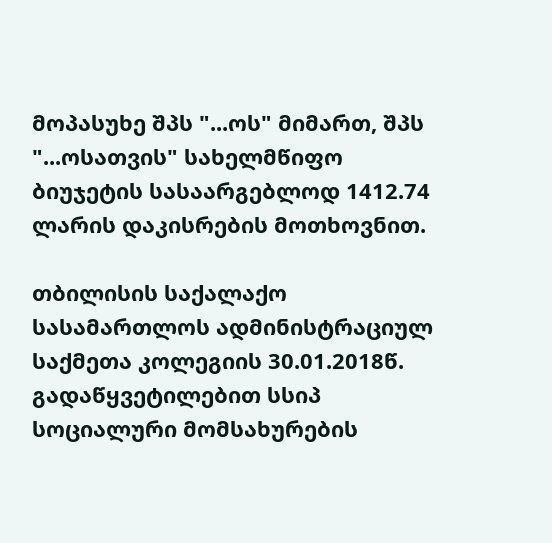მოპასუხე შპს "...ოს" მიმართ, შპს "...ოსათვის" სახელმწიფო ბიუჯეტის სასაარგებლოდ 1412.74 ლარის დაკისრების მოთხოვნით.

თბილისის საქალაქო სასამართლოს ადმინისტრაციულ საქმეთა კოლეგიის 30.01.2018წ. გადაწყვეტილებით სსიპ სოციალური მომსახურების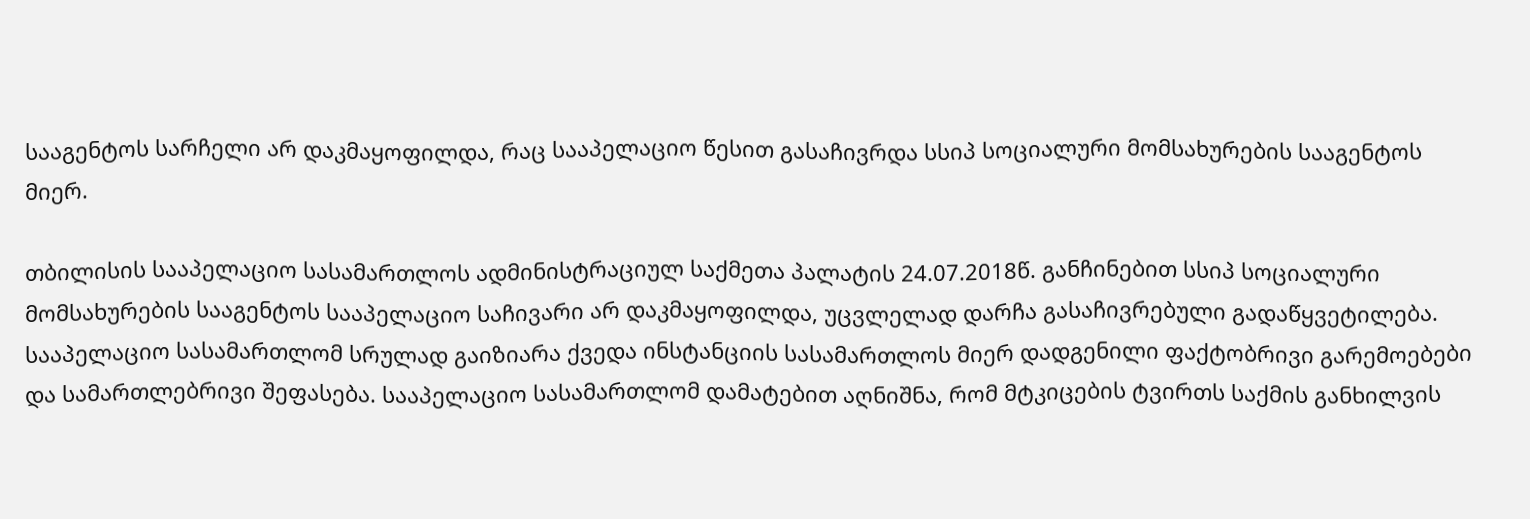სააგენტოს სარჩელი არ დაკმაყოფილდა, რაც სააპელაციო წესით გასაჩივრდა სსიპ სოციალური მომსახურების სააგენტოს მიერ.

თბილისის სააპელაციო სასამართლოს ადმინისტრაციულ საქმეთა პალატის 24.07.2018წ. განჩინებით სსიპ სოციალური მომსახურების სააგენტოს სააპელაციო საჩივარი არ დაკმაყოფილდა, უცვლელად დარჩა გასაჩივრებული გადაწყვეტილება. სააპელაციო სასამართლომ სრულად გაიზიარა ქვედა ინსტანციის სასამართლოს მიერ დადგენილი ფაქტობრივი გარემოებები და სამართლებრივი შეფასება. სააპელაციო სასამართლომ დამატებით აღნიშნა, რომ მტკიცების ტვირთს საქმის განხილვის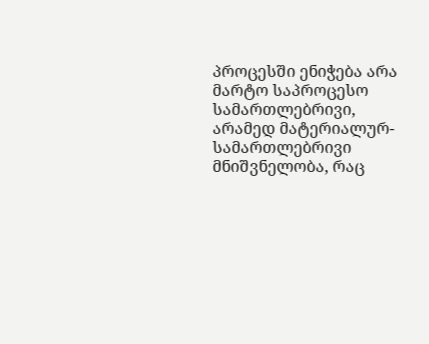პროცესში ენიჭება არა მარტო საპროცესო სამართლებრივი, არამედ მატერიალურ-სამართლებრივი მნიშვნელობა, რაც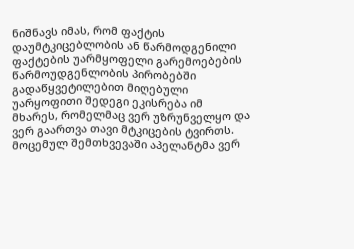ნიშნავს იმას, რომ ფაქტის დაუმტკიცებლობის ან წარმოდგენილი ფაქტების უარმყოფელი გარემოებების წარმოუდგენლობის პირობებში გადაწყვეტილებით მიღებული უარყოფითი შედეგი ეკისრება იმ მხარეს, რომელმაც ვერ უზრუნველყო და ვერ გაართვა თავი მტკიცების ტვირთს. მოცემულ შემთხვევაში აპელანტმა ვერ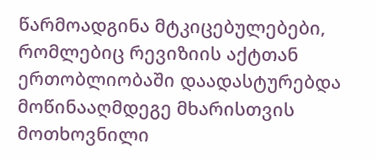წარმოადგინა მტკიცებულებები, რომლებიც რევიზიის აქტთან ერთობლიობაში დაადასტურებდა მოწინააღმდეგე მხარისთვის მოთხოვნილი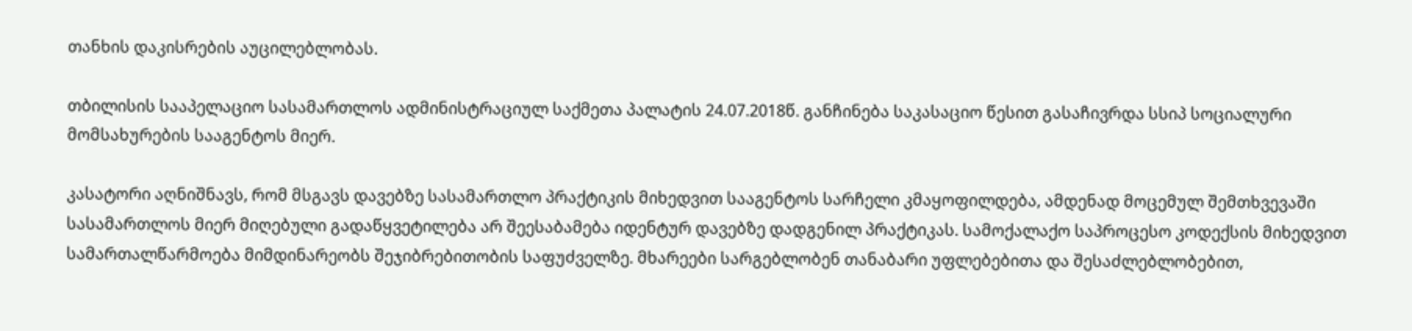თანხის დაკისრების აუცილებლობას.

თბილისის სააპელაციო სასამართლოს ადმინისტრაციულ საქმეთა პალატის 24.07.2018წ. განჩინება საკასაციო წესით გასაჩივრდა სსიპ სოციალური მომსახურების სააგენტოს მიერ.

კასატორი აღნიშნავს, რომ მსგავს დავებზე სასამართლო პრაქტიკის მიხედვით სააგენტოს სარჩელი კმაყოფილდება, ამდენად მოცემულ შემთხვევაში სასამართლოს მიერ მიღებული გადაწყვეტილება არ შეესაბამება იდენტურ დავებზე დადგენილ პრაქტიკას. სამოქალაქო საპროცესო კოდექსის მიხედვით სამართალწარმოება მიმდინარეობს შეჯიბრებითობის საფუძველზე. მხარეები სარგებლობენ თანაბარი უფლებებითა და შესაძლებლობებით,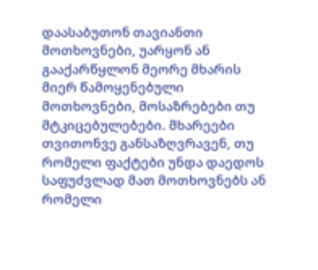დაასაბუთონ თავიანთი მოთხოვნები, უარყონ ან გააქარწყლონ მეორე მხარის მიერ წამოყენებული მოთხოვნები, მოსაზრებები თუ მტკიცებულებები. მხარეები თვითონვე განსაზღვრავენ, თუ რომელი ფაქტები უნდა დაედოს საფუძვლად მათ მოთხოვნებს ან რომელი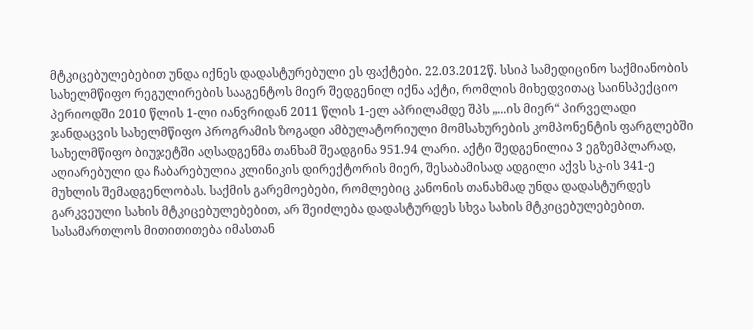მტკიცებულებებით უნდა იქნეს დადასტურებული ეს ფაქტები. 22.03.2012წ. სსიპ სამედიცინო საქმიანობის სახელმწიფო რეგულირების სააგენტოს მიერ შედგენილ იქნა აქტი, რომლის მიხედვითაც საინსპექციო პერიოდში 2010 წლის 1-ლი იანვრიდან 2011 წლის 1-ელ აპრილამდე შპს „...ის მიერ“ პირველადი ჯანდაცვის სახელმწიფო პროგრამის ზოგადი ამბულატორიული მომსახურების კომპონენტის ფარგლებში სახელმწიფო ბიუჯეტში აღსადგენმა თანხამ შეადგინა 951.94 ლარი. აქტი შედგენილია 3 ეგზემპლარად, აღიარებული და ჩაბარებულია კლინიკის დირექტორის მიერ, შესაბამისად ადგილი აქვს სკ-ის 341-ე მუხლის შემადგენლობას. საქმის გარემოებები, რომლებიც კანონის თანახმად უნდა დადასტურდეს გარკვეული სახის მტკიცებულებებით, არ შეიძლება დადასტურდეს სხვა სახის მტკიცებულებებით. სასამართლოს მითითითება იმასთან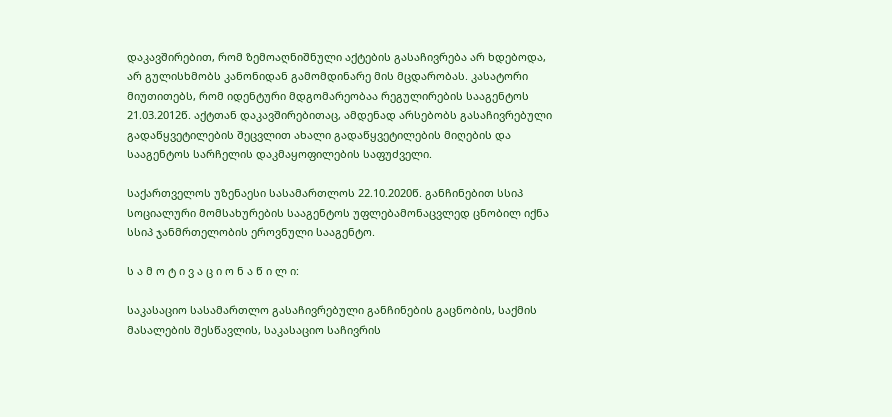დაკავშირებით, რომ ზემოაღნიშნული აქტების გასაჩივრება არ ხდებოდა, არ გულისხმობს კანონიდან გამომდინარე მის მცდარობას. კასატორი მიუთითებს, რომ იდენტური მდგომარეობაა რეგულირების სააგენტოს 21.03.2012წ. აქტთან დაკავშირებითაც, ამდენად არსებობს გასაჩივრებული გადაწყვეტილების შეცვლით ახალი გადაწყვეტილების მიღების და სააგენტოს სარჩელის დაკმაყოფილების საფუძველი.

საქართველოს უზენაესი სასამართლოს 22.10.2020წ. განჩინებით სსიპ სოციალური მომსახურების სააგენტოს უფლებამონაცვლედ ცნობილ იქნა სსიპ ჯანმრთელობის ეროვნული სააგენტო.

ს ა მ ო ტ ი ვ ა ც ი ო ნ ა წ ი ლ ი:

საკასაციო სასამართლო გასაჩივრებული განჩინების გაცნობის, საქმის მასალების შესწავლის, საკასაციო საჩივრის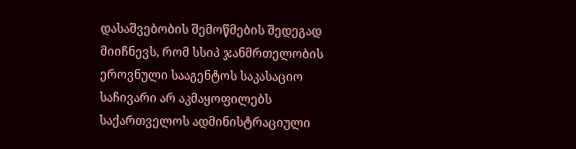დასაშვებობის შემოწმების შედეგად მიიჩნევს, რომ სსიპ ჯანმრთელობის ეროვნული სააგენტოს საკასაციო საჩივარი არ აკმაყოფილებს საქართველოს ადმინისტრაციული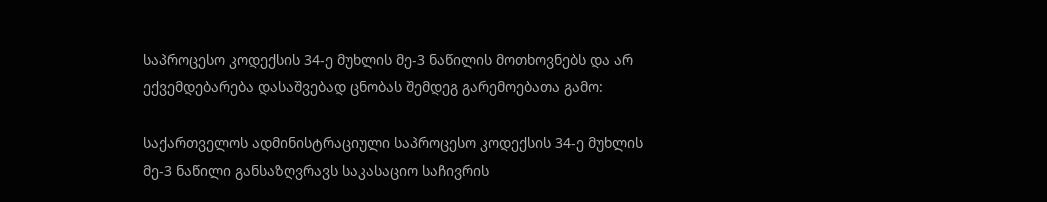საპროცესო კოდექსის 34-ე მუხლის მე-3 ნაწილის მოთხოვნებს და არ ექვემდებარება დასაშვებად ცნობას შემდეგ გარემოებათა გამო:

საქართველოს ადმინისტრაციული საპროცესო კოდექსის 34-ე მუხლის მე-3 ნაწილი განსაზღვრავს საკასაციო საჩივრის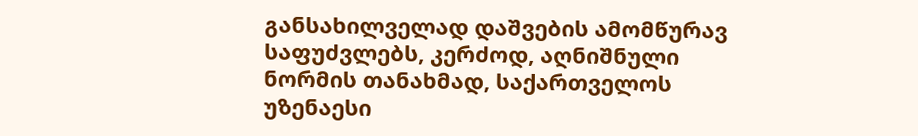განსახილველად დაშვების ამომწურავ საფუძვლებს, კერძოდ, აღნიშნული ნორმის თანახმად, საქართველოს უზენაესი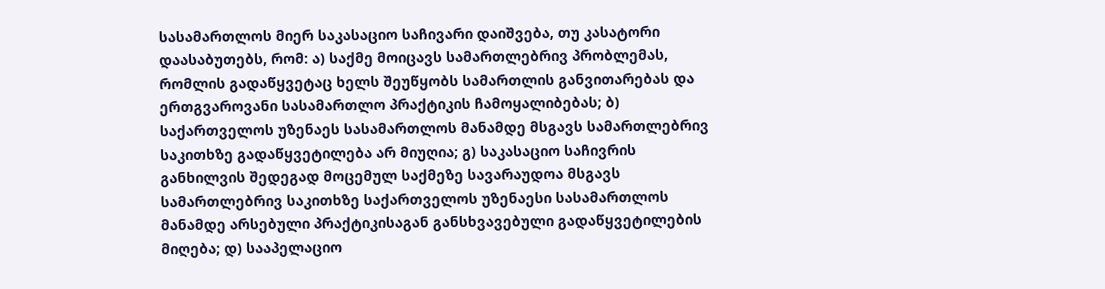სასამართლოს მიერ საკასაციო საჩივარი დაიშვება, თუ კასატორი დაასაბუთებს, რომ: ა) საქმე მოიცავს სამართლებრივ პრობლემას, რომლის გადაწყვეტაც ხელს შეუწყობს სამართლის განვითარებას და ერთგვაროვანი სასამართლო პრაქტიკის ჩამოყალიბებას; ბ) საქართველოს უზენაეს სასამართლოს მანამდე მსგავს სამართლებრივ საკითხზე გადაწყვეტილება არ მიუღია; გ) საკასაციო საჩივრის განხილვის შედეგად მოცემულ საქმეზე სავარაუდოა მსგავს სამართლებრივ საკითხზე საქართველოს უზენაესი სასამართლოს მანამდე არსებული პრაქტიკისაგან განსხვავებული გადაწყვეტილების მიღება; დ) სააპელაციო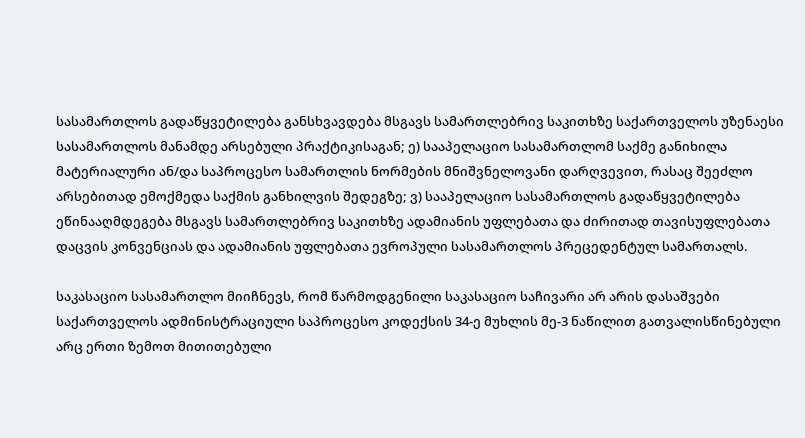სასამართლოს გადაწყვეტილება განსხვავდება მსგავს სამართლებრივ საკითხზე საქართველოს უზენაესი სასამართლოს მანამდე არსებული პრაქტიკისაგან; ე) სააპელაციო სასამართლომ საქმე განიხილა მატერიალური ან/და საპროცესო სამართლის ნორმების მნიშვნელოვანი დარღვევით, რასაც შეეძლო არსებითად ემოქმედა საქმის განხილვის შედეგზე; ვ) სააპელაციო სასამართლოს გადაწყვეტილება ეწინააღმდეგება მსგავს სამართლებრივ საკითხზე ადამიანის უფლებათა და ძირითად თავისუფლებათა დაცვის კონვენციას და ადამიანის უფლებათა ევროპული სასამართლოს პრეცედენტულ სამართალს.

საკასაციო სასამართლო მიიჩნევს, რომ წარმოდგენილი საკასაციო საჩივარი არ არის დასაშვები საქართველოს ადმინისტრაციული საპროცესო კოდექსის 34-ე მუხლის მე-3 ნაწილით გათვალისწინებული არც ერთი ზემოთ მითითებული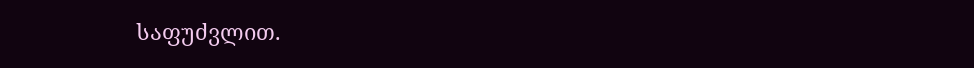საფუძვლით.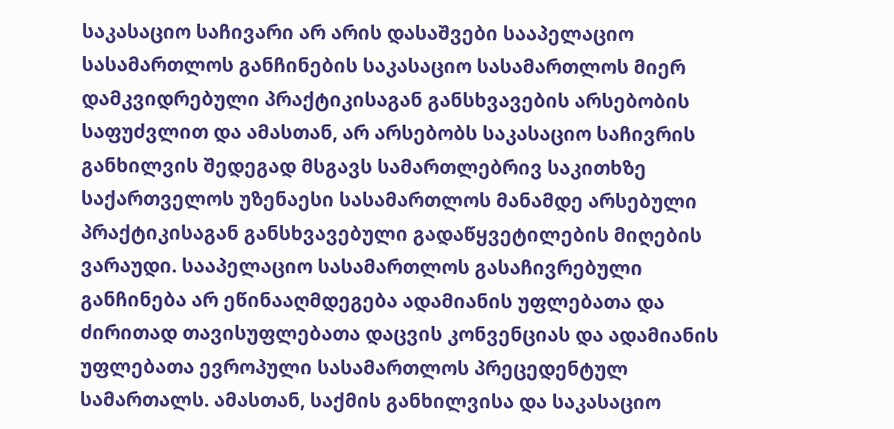საკასაციო საჩივარი არ არის დასაშვები სააპელაციო სასამართლოს განჩინების საკასაციო სასამართლოს მიერ დამკვიდრებული პრაქტიკისაგან განსხვავების არსებობის საფუძვლით და ამასთან, არ არსებობს საკასაციო საჩივრის განხილვის შედეგად მსგავს სამართლებრივ საკითხზე საქართველოს უზენაესი სასამართლოს მანამდე არსებული პრაქტიკისაგან განსხვავებული გადაწყვეტილების მიღების ვარაუდი. სააპელაციო სასამართლოს გასაჩივრებული განჩინება არ ეწინააღმდეგება ადამიანის უფლებათა და ძირითად თავისუფლებათა დაცვის კონვენციას და ადამიანის უფლებათა ევროპული სასამართლოს პრეცედენტულ სამართალს. ამასთან, საქმის განხილვისა და საკასაციო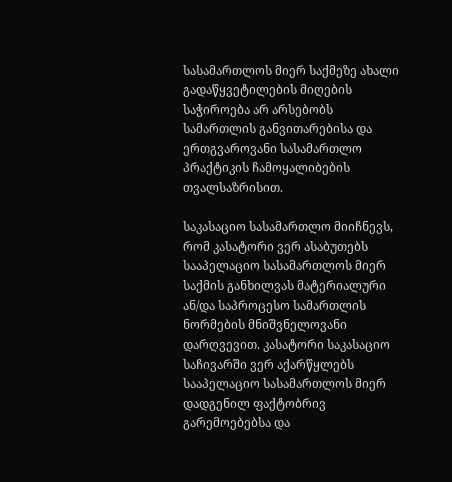სასამართლოს მიერ საქმეზე ახალი გადაწყვეტილების მიღების საჭიროება არ არსებობს სამართლის განვითარებისა და ერთგვაროვანი სასამართლო პრაქტიკის ჩამოყალიბების თვალსაზრისით.

საკასაციო სასამართლო მიიჩნევს, რომ კასატორი ვერ ასაბუთებს სააპელაციო სასამართლოს მიერ საქმის განხილვას მატერიალური ან/და საპროცესო სამართლის ნორმების მნიშვნელოვანი დარღვევით. კასატორი საკასაციო საჩივარში ვერ აქარწყლებს სააპელაციო სასამართლოს მიერ დადგენილ ფაქტობრივ გარემოებებსა და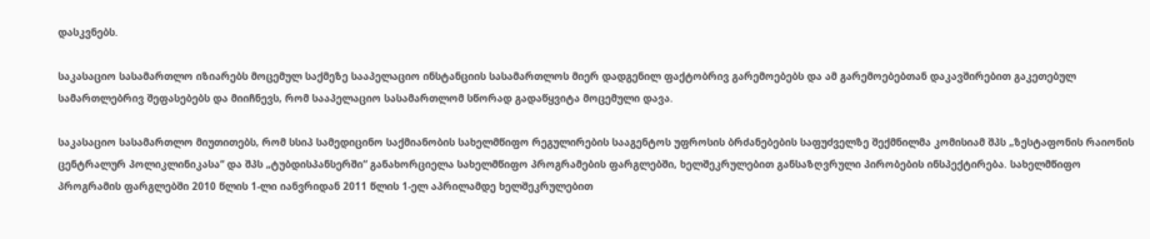დასკვნებს.

საკასაციო სასამართლო იზიარებს მოცემულ საქმეზე სააპელაციო ინსტანციის სასამართლოს მიერ დადგენილ ფაქტობრივ გარემოებებს და ამ გარემოებებთან დაკავშირებით გაკეთებულ სამართლებრივ შეფასებებს და მიიჩნევს, რომ სააპელაციო სასამართლომ სწორად გადაწყვიტა მოცემული დავა.

საკასაციო სასამართლო მიუთითებს, რომ სსიპ სამედიცინო საქმიანობის სახელმწიფო რეგულირების სააგენტოს უფროსის ბრძანებების საფუძველზე შექმნილმა კომისიამ შპს „ზესტაფონის რაიონის ცენტრალურ პოლიკლინიკასა“ და შპს „ტუბდისპანსერში“ განახორციელა სახელმწიფო პროგრამების ფარგლებში, ხელშეკრულებით განსაზღვრული პირობების ინსპექტირება. სახელმწიფო პროგრამის ფარგლებში 2010 წლის 1-ლი იანვრიდან 2011 წლის 1-ელ აპრილამდე ხელშეკრულებით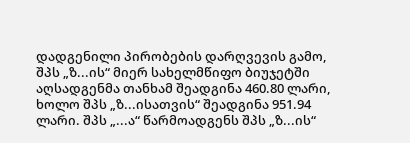დადგენილი პირობების დარღვევის გამო, შპს „ზ...ის“ მიერ სახელმწიფო ბიუჯეტში აღსადგენმა თანხამ შეადგინა 460.80 ლარი, ხოლო შპს „ზ...ისათვის“ შეადგინა 951.94 ლარი. შპს „...ა“ წარმოადგენს შპს „ზ...ის“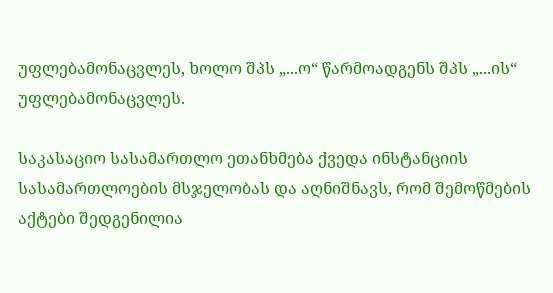უფლებამონაცვლეს, ხოლო შპს „...ო“ წარმოადგენს შპს „...ის“ უფლებამონაცვლეს.

საკასაციო სასამართლო ეთანხმება ქვედა ინსტანციის სასამართლოების მსჯელობას და აღნიშნავს, რომ შემოწმების აქტები შედგენილია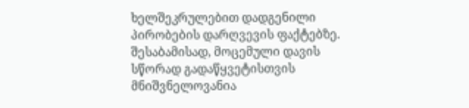ხელშეკრულებით დადგენილი პირობების დარღვევის ფაქტებზე. შესაბამისად, მოცემული დავის სწორად გადაწყვეტისთვის მნიშვნელოვანია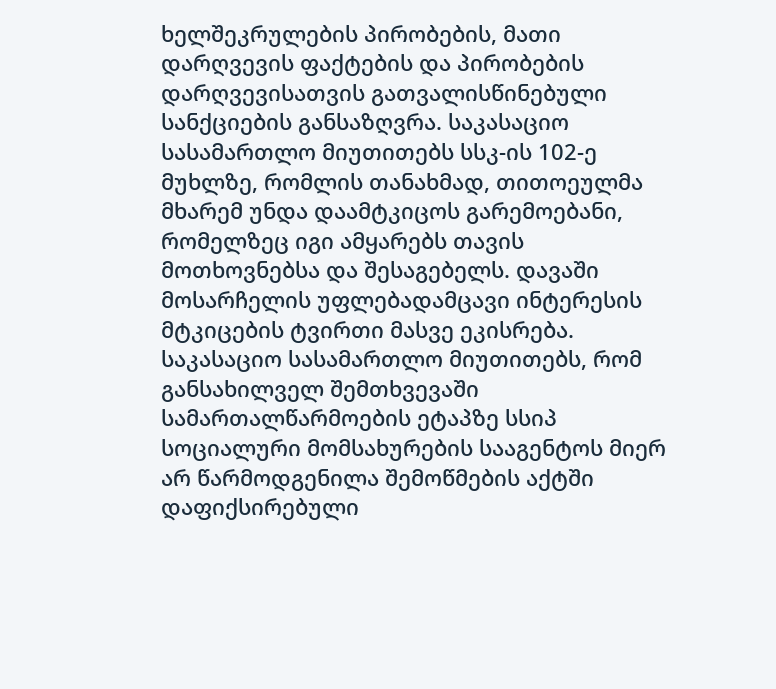ხელშეკრულების პირობების, მათი დარღვევის ფაქტების და პირობების დარღვევისათვის გათვალისწინებული სანქციების განსაზღვრა. საკასაციო სასამართლო მიუთითებს სსკ-ის 102-ე მუხლზე, რომლის თანახმად, თითოეულმა მხარემ უნდა დაამტკიცოს გარემოებანი, რომელზეც იგი ამყარებს თავის მოთხოვნებსა და შესაგებელს. დავაში მოსარჩელის უფლებადამცავი ინტერესის მტკიცების ტვირთი მასვე ეკისრება. საკასაციო სასამართლო მიუთითებს, რომ განსახილველ შემთხვევაში სამართალწარმოების ეტაპზე სსიპ სოციალური მომსახურების სააგენტოს მიერ არ წარმოდგენილა შემოწმების აქტში დაფიქსირებული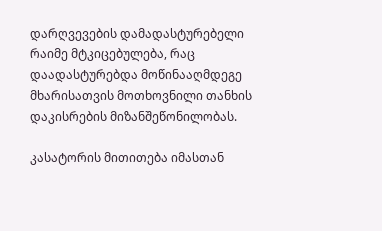დარღვევების დამადასტურებელი რაიმე მტკიცებულება, რაც დაადასტურებდა მოწინააღმდეგე მხარისათვის მოთხოვნილი თანხის დაკისრების მიზანშეწონილობას.

კასატორის მითითება იმასთან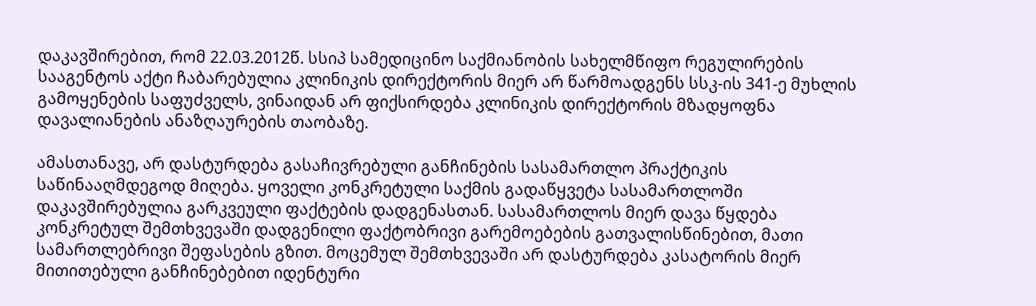დაკავშირებით, რომ 22.03.2012წ. სსიპ სამედიცინო საქმიანობის სახელმწიფო რეგულირების სააგენტოს აქტი ჩაბარებულია კლინიკის დირექტორის მიერ არ წარმოადგენს სსკ-ის 341-ე მუხლის გამოყენების საფუძველს, ვინაიდან არ ფიქსირდება კლინიკის დირექტორის მზადყოფნა დავალიანების ანაზღაურების თაობაზე.

ამასთანავე, არ დასტურდება გასაჩივრებული განჩინების სასამართლო პრაქტიკის საწინააღმდეგოდ მიღება. ყოველი კონკრეტული საქმის გადაწყვეტა სასამართლოში დაკავშირებულია გარკვეული ფაქტების დადგენასთან. სასამართლოს მიერ დავა წყდება კონკრეტულ შემთხვევაში დადგენილი ფაქტობრივი გარემოებების გათვალისწინებით, მათი სამართლებრივი შეფასების გზით. მოცემულ შემთხვევაში არ დასტურდება კასატორის მიერ მითითებული განჩინებებით იდენტური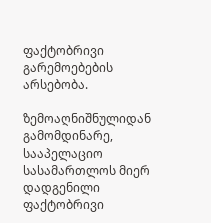ფაქტობრივი გარემოებების არსებობა.

ზემოაღნიშნულიდან გამომდინარე, სააპელაციო სასამართლოს მიერ დადგენილი ფაქტობრივი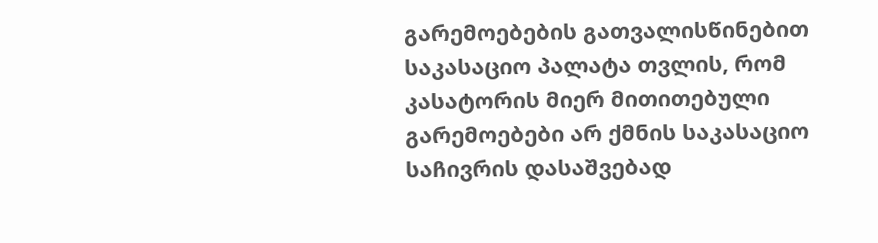გარემოებების გათვალისწინებით საკასაციო პალატა თვლის, რომ კასატორის მიერ მითითებული გარემოებები არ ქმნის საკასაციო საჩივრის დასაშვებად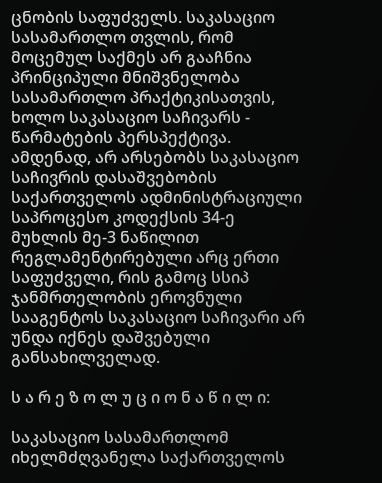ცნობის საფუძველს. საკასაციო სასამართლო თვლის, რომ მოცემულ საქმეს არ გააჩნია პრინციპული მნიშვნელობა სასამართლო პრაქტიკისათვის, ხოლო საკასაციო საჩივარს - წარმატების პერსპექტივა. ამდენად, არ არსებობს საკასაციო საჩივრის დასაშვებობის საქართველოს ადმინისტრაციული საპროცესო კოდექსის 34-ე მუხლის მე-3 ნაწილით რეგლამენტირებული არც ერთი საფუძველი, რის გამოც სსიპ ჯანმრთელობის ეროვნული სააგენტოს საკასაციო საჩივარი არ უნდა იქნეს დაშვებული განსახილველად.

ს ა რ ე ზ ო ლ უ ც ი ო ნ ა წ ი ლ ი:

საკასაციო სასამართლომ იხელმძღვანელა საქართველოს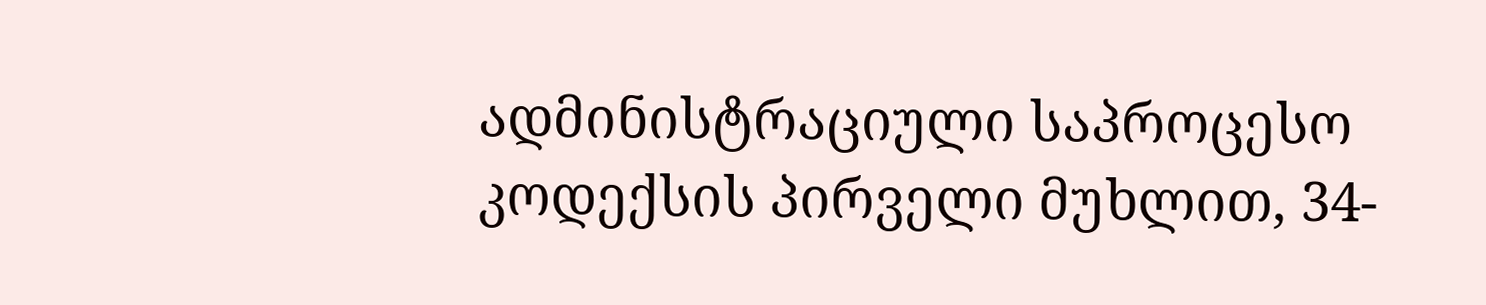ადმინისტრაციული საპროცესო კოდექსის პირველი მუხლით, 34-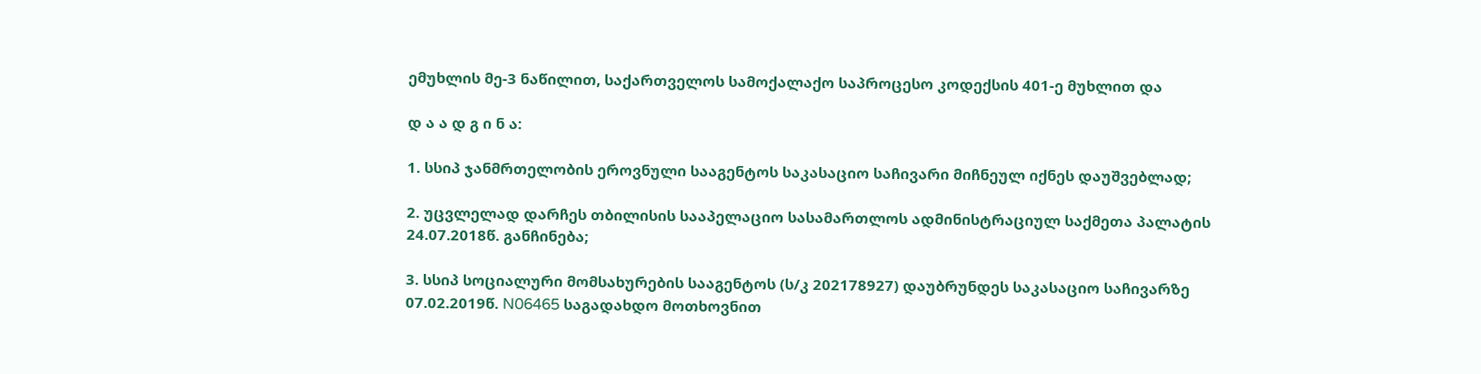ემუხლის მე-3 ნაწილით, საქართველოს სამოქალაქო საპროცესო კოდექსის 401-ე მუხლით და

დ ა ა დ გ ი ნ ა:

1. სსიპ ჯანმრთელობის ეროვნული სააგენტოს საკასაციო საჩივარი მიჩნეულ იქნეს დაუშვებლად;

2. უცვლელად დარჩეს თბილისის სააპელაციო სასამართლოს ადმინისტრაციულ საქმეთა პალატის 24.07.2018წ. განჩინება;

3. სსიპ სოციალური მომსახურების სააგენტოს (ს/კ 202178927) დაუბრუნდეს საკასაციო საჩივარზე 07.02.2019წ. N06465 საგადახდო მოთხოვნით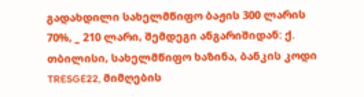გადახდილი სახელმწიფო ბაჟის 300 ლარის 70%, _ 210 ლარი, შემდეგი ანგარიშიდან: ქ. თბილისი, სახელმწიფო ხაზინა, ბანკის კოდი TRESGE22, მიმღების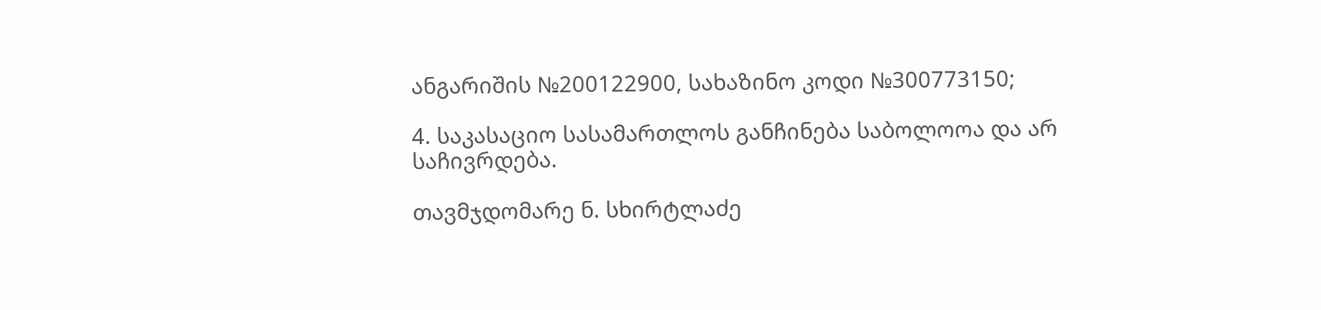ანგარიშის №200122900, სახაზინო კოდი №300773150;

4. საკასაციო სასამართლოს განჩინება საბოლოოა და არ საჩივრდება.

თავმჯდომარე ნ. სხირტლაძე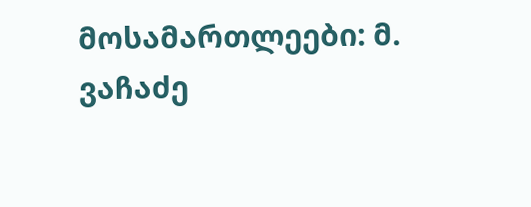მოსამართლეები: მ. ვაჩაძე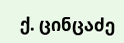ქ. ცინცაძე